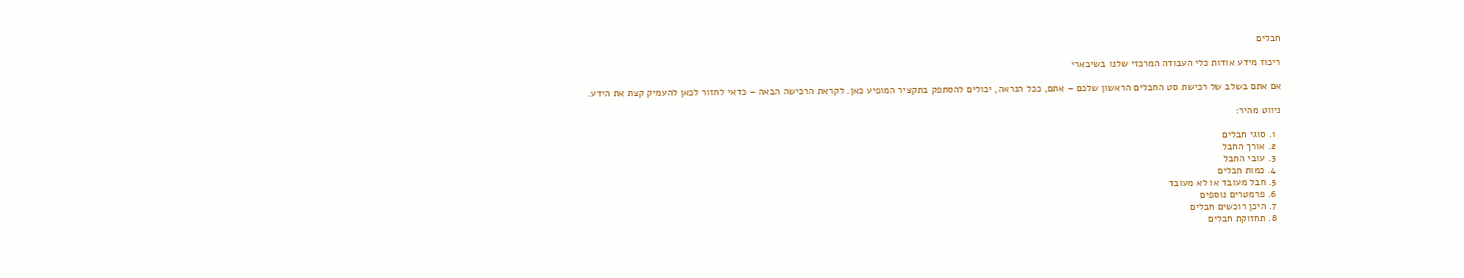חבלים

ריכוז מידע אודות כלי העבודה המרכזי שלנו בשיבארי

אם אתם בשלב של רכישת סט החבלים הראשון שלכם – אתם, ככל הנראה, יכולים להסתפק בתקציר המופיע כאן. לקראת הרכישה הבאה – כדאי לחזור לכאן להעמיק קצת את הידע.

ניווט מהיר:

  1. סוגי חבלים
  2. אורך החבל
  3. עובי החבל
  4. כמות חבלים
  5. חבל מעובד או לא מעובד
  6. פרמטרים נוספים
  7. היכן רוכשים חבלים
  8. תחזוקת חבלים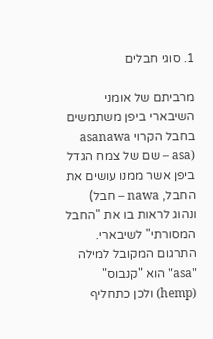1. סוגי חבלים

מרביתם של אומני השיבארי ביפן משתמשים בחבל הקרוי asanawa (asa – שם של צמח הגדל ביפן אשר ממנו עושים את החבל, nawa – חבל) ונהוג לראות בו את "החבל המסורתי" לשיבארי.
התרגום המקובל למילה "asa" הוא "קנבוס" (hemp) ולכן כתחליף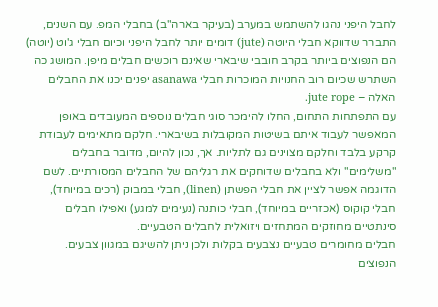לחבל היפני נהגו להשתמש במערב (בעיקר בארה"ב) בחבלי המפ. עם השנים, התברר שדווקא חבלי היוטה (jute) דומים יותר לחבל היפני וכיום חבלי ג'וט (יוטה) הם הנפוצים ביותר בקרב חובבי שיבארי שאינם רוכשים חבלים מיפן. המושג כה השתרש שכיום רוב החנויות המוכרות חבלי asanawa יפנים יכנו את החבלים האלה – jute rope.
עם התפתחות התחום, החלו להימכר סוגי חבלים נוספים המעובדים באופן המאפשר לעבוד איתם בשיטות המקובלות בשיבארי. חלקם מתאימים לעבודת קרקע בלבד וחלקם מצוינים גם לתליות. אך, נכון להיום, מדובר בחבלים "משלימים" ולא בחבלים שדוחקים את רגליהם של החבלים המסורתיים. לשם הדוגמה אפשר לציין את חבלי הפשתן (linen), חבלי במבוק (רכים במיוחד), חבלי קוקוס (אכזריים במיוחד), חבלי כותנה (נעימים למגע) ואפילו חבלים סינתטיים מחוזקים המתחזים ויזואלית לחבלים הטבעיים.
חבלים מחומרים טבעיים נצבעים בקלות ולכן ניתן להשיגם במגוון צבעים. הנפוצים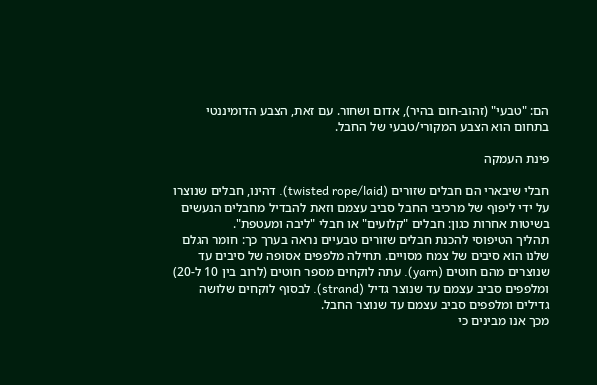הם: "טבעי" (זהוב-חום בהיר), אדום ושחור. עם זאת, הצבע הדומיננטי בתחום הוא הצבע המקורי/טבעי של החבל.

פינת העמקה

חבלי שיבארי הם חבלים שזורים (twisted rope/laid). דהינו, חבלים שנוצרו על ידי ליפוף של מרכיבי החבל סביב עצמם וזאת להבדיל מחבלים הנעשים בשיטות אחרות כגון: חבלים "קלועים" או חבלי "ליבה ומעטפת".
תהליך הטיפוסי להכנת חבלים שזורים טבעיים נראה בערך כך: חומר הגלם שלנו הוא סיבים של צמח מסויים. תחילה מלפפים אסופה של סיבים עד שנוצרים מהם חוטים (yarn). עתה לוקחים מספר חוטים (לרוב בין 10 ל-20) ומלפפים סביב עצמם עד שנוצר גדיל (strand). לבסוף לוקחים שלושה גדילים ומלפפים סביב עצמם עד שנוצר החבל.
מכך אנו מבינים כי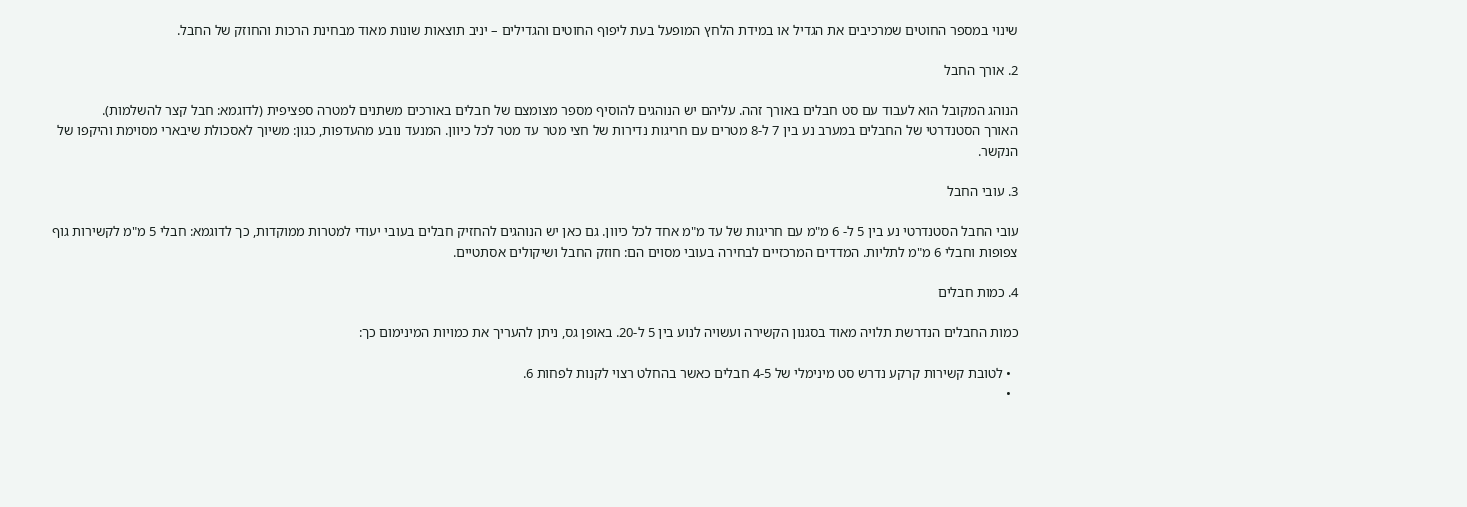שינוי במספר החוטים שמרכיבים את הגדיל או במידת הלחץ המופעל בעת ליפוף החוטים והגדילים – יניב תוצאות שונות מאוד מבחינת הרכות והחוזק של החבל.

2. אורך החבל

הנוהג המקובל הוא לעבוד עם סט חבלים באורך זהה. עליהם יש הנוהגים להוסיף מספר מצומצם של חבלים באורכים משתנים למטרה ספציפית (לדוגמא: חבל קצר להשלמות).
האורך הסטנדרטי של החבלים במערב נע בין 7 ל-8 מטרים עם חריגות נדירות של חצי מטר עד מטר לכל כיוון. המנעד נובע מהעדפות, כגון: משיוך לאסכולת שיבארי מסוימת והיקפו של הנקשר.

3. עובי החבל

עובי החבל הסטנדרטי נע בין 5 ל- 6 מ"מ עם חריגות של עד מ"מ אחד לכל כיוון. גם כאן יש הנוהגים להחזיק חבלים בעובי יעודי למטרות ממוקדות, כך לדוגמא: חבלי 5 מ"מ לקשירות גוף צפופות וחבלי 6 מ"מ לתליות. המדדים המרכזיים לבחירה בעובי מסוים הם: חוזק החבל ושיקולים אסתטיים.

4. כמות חבלים

כמות החבלים הנדרשת תלויה מאוד בסגנון הקשירה ועשויה לנוע בין 5 ל-20. באופן גס, ניתן להעריך את כמויות המינימום כך:

  • לטובת קשירות קרקע נדרש סט מינימלי של 4-5 חבלים כאשר בהחלט רצוי לקנות לפחות 6.
  •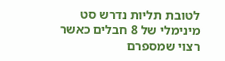לטובת תליות נדרש סט מינימלי של 8 חבלים כאשר רצוי שמספרם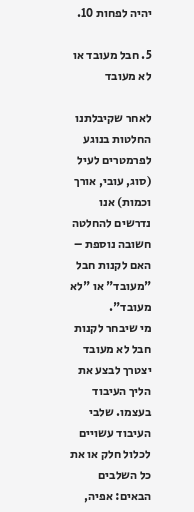יהיה לפחות 10.

5. חבל מעובד או לא מעובד

לאחר שקיבלתנו החלטות בנוגע לפרמטרים לעיל (סוג, עובי, אורך וכמות) אנו נדרשים להחלטה חשובה נוספת – האם לקנות חבל "מעובד" או "לא מעובד".
מי שיבחר לקנות חבל לא מעובד יצטרך לבצע את הליך העיבוד בעצמו. שלבי העיבוד עשויים לכלול חלק או את כל השלבים הבאים: אפיה,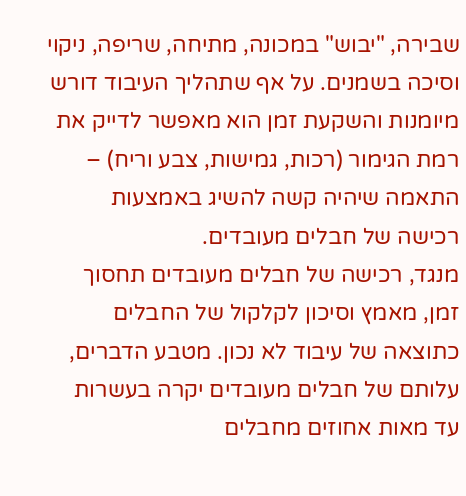שבירה, "יבוש" במכונה, מתיחה, שריפה, ניקוי וסיכה בשמנים. על אף שתהליך העיבוד דורש מיומנות והשקעת זמן הוא מאפשר לדייק את רמת הגימור (רכות, גמישות, צבע וריח) – התאמה שיהיה קשה להשיג באמצעות רכישה של חבלים מעובדים.
מנגד, רכישה של חבלים מעובדים תחסוך זמן, מאמץ וסיכון לקלקול של החבלים כתוצאה של עיבוד לא נכון. מטבע הדברים, עלותם של חבלים מעובדים יקרה בעשרות עד מאות אחוזים מחבלים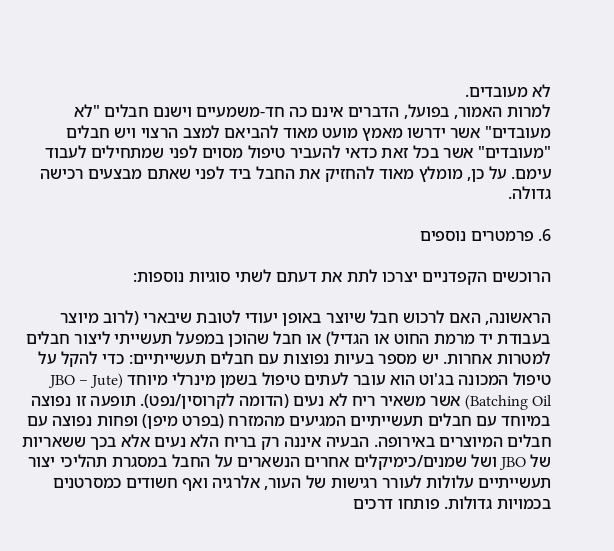לא מעובדים.
למרות האמור, בפועל, הדברים אינם כה חד-משמעיים וישנם חבלים "לא מעובדים" אשר ידרשו מאמץ מועט מאוד להביאם למצב הרצוי ויש חבלים "מעובדים" אשר בכל זאת כדאי להעביר טיפול מסוים לפני שמתחילים לעבוד עימם. על כן, מומלץ מאוד להחזיק את החבל ביד לפני שאתם מבצעים רכישה גדולה.

6. פרמטרים נוספים

הרוכשים הקפדניים יצרכו לתת את דעתם לשתי סוגיות נוספות:

הראשונה, האם לרכוש חבל שיוצר באופן יעודי לטובת שיבארי (לרוב מיוצר בעבודת יד מרמת החוט או הגדיל) או חבל שהוכן במפעל תעשייתי ליצור חבלים למטרות אחרות. יש מספר בעיות נפוצות עם חבלים תעשייתיים: כדי להקל על טיפול המכונה בג'וט הוא עובר לעתים טיפול בשמן מינרלי מיוחד (JBO – Jute Batching Oil) אשר משאיר ריח לא נעים (הדומה לקרוסין/נפט). תופעה זו נפוצה במיוחד עם חבלים תעשייתיים המגיעים מהמזרח (בפרט מיפן) ופחות נפוצה עם חבלים המיוצרים באירופה. הבעיה איננה רק בריח הלא נעים אלא בכך ששאריות של JBO ושל שמנים/כימיקלים אחרים הנשארים על החבל במסגרת תהליכי יצור תעשייתיים עלולות לעורר רגישות של העור, אלרגיה ואף חשודים כמסרטנים בכמויות גדולות. פותחו דרכים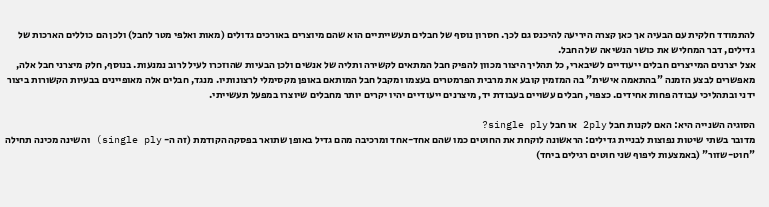להתמודד חלקית עם הבעיה אך כאן קצרה היריעה להיכנס גם לכך. חסרון נוסף של חבלים תעשייתיים הוא שהם מיוצרים באורכים גדולים (מאות ואלפי מטר לחבל) ולכן הם כוללים הארכות של גדילים, דבר המחליש את כושר הנשיאה של החבל.
אצל יצרנים המייצרים חבלים ייעודיים לשיבארי, כל תהליך היצור מכוון להפיק חבל המתאים לקשירה ותליה של אנשים ולכן הבעיות שהוזכרו לעיל לרוב נמנעות. בנוסף, חלק מיצרני חבל אלה, מאפשרים לבצע הזמנה "בהתאמה אישית" בה המזמין קובע את מרבית הפרמטרים בעצמו ומקבל חבל המותאם באופן מקסימלי לרצונותיו. מנגד, חבלים אלה מאופיינים בבעיות הקשורות ביצור ידני ובתהליכי עבודה פחות אחידים. כצפוי, חבלים עשויים בעבודת יד, מיצרנים ייעודיים יהיו יקרים יותר מחבלים שיוצרו במפעל תעשייתי.

הסוגיה השנייה היא: האם לקנות חבל 2ply או חבל single ply?
מדובר בשתי שיטות נפוצות לבניית גדילים: הראשונה לוקחת את החוטים כמו שהם אחד-אחד ומרכיבה מהם גדיל באופן שתואר בפסקה הקודמת (זה ה- single ply) והשינה מכינה תחילה "חוט-שזור" (באמצעות ליפוף שני חוטים רגילים ביחד)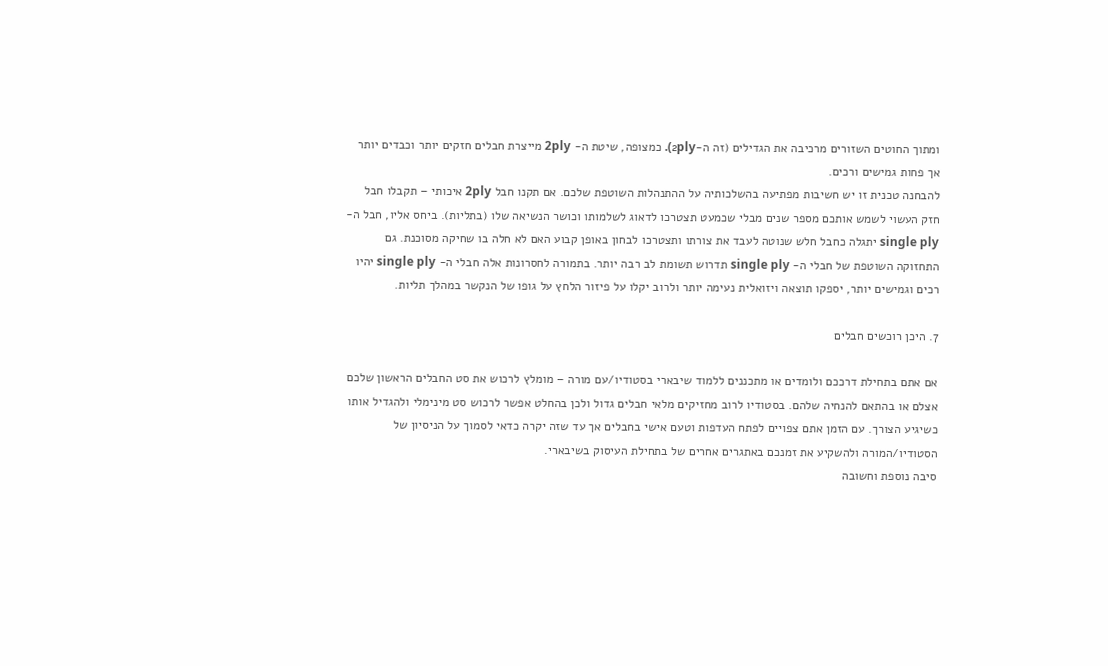ומתוך החוטים השזורים מרכיבה את הגדילים (זה ה-2ply). כמצופה, שיטת ה- 2ply מייצרת חבלים חזקים יותר וכבדים יותר אך פחות גמישים ורכים.
להבחנה טכנית זו יש חשיבות מפתיעה בהשלכותיה על ההתנהלות השוטפת שלכם. אם תקנו חבל 2ply איכותי – תקבלו חבל חזק העשוי לשמש אותכם מספר שנים מבלי שכמעט תצטרכו לדאוג לשלמותו וכושר הנשיאה שלו (בתליות). ביחס אליו, חבל ה- single ply יתגלה כחבל חלש שנוטה לעבד את צורתו ותצטרכו לבחון באופן קבוע האם לא חלה בו שחיקה מסוכנת. גם התחזוקה השוטפת של חבלי ה- single ply תדרוש תשומת לב רבה יותר. בתמורה לחסרונות אלה חבלי ה- single ply יהיו רכים וגמישים יותר, יספקו תוצאה ויזואלית נעימה יותר ולרוב יקלו על פיזור הלחץ על גופו של הנקשר במהלך תליות.

7. היכן רוכשים חבלים

אם אתם בתחילת דרככם ולומדים או מתכננים ללמוד שיבארי בסטודיו/עם מורה – מומלץ לרכוש את סט החבלים הראשון שלכם אצלם או בהתאם להנחיה שלהם. בסטודיו לרוב מחזיקים מלאי חבלים גדול ולכן בהחלט אפשר לרכוש סט מינימלי ולהגדיל אותו כשיגיע הצורך. עם הזמן אתם צפויים לפתח העדפות וטעם אישי בחבלים אך עד שזה יקרה כדאי לסמוך על הניסיון של הסטודיו/המורה ולהשקיע את זמנכם באתגרים אחרים של בתחילת העיסוק בשיבארי.
סיבה נוספת וחשובה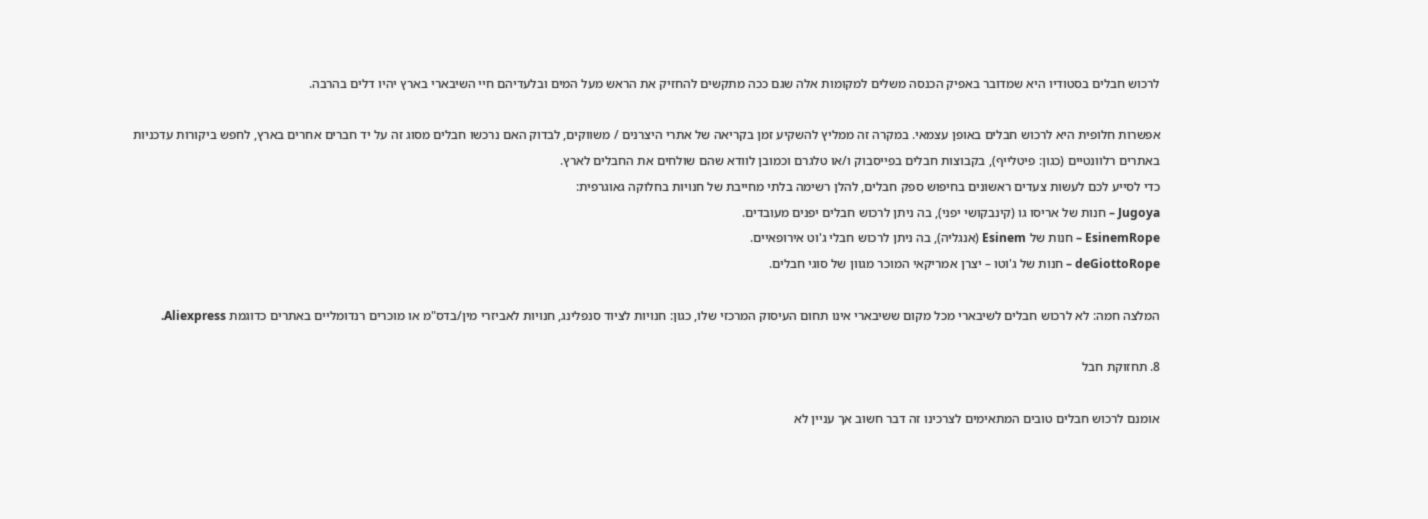לרכוש חבלים בסטודיו היא שמדובר באפיק הכנסה משלים למקומות אלה שגם ככה מתקשים להחזיק את הראש מעל המים ובלעדיהם חיי השיבארי בארץ יהיו דלים בהרבה.

אפשרות חלופית היא לרכוש חבלים באופן עצמאי. במקרה זה ממליץ להשקיע זמן בקריאה של אתרי היצרנים / משווקים, לבדוק האם נרכשו חבלים מסוג זה על יד חברים אחרים בארץ, לחפש ביקורות עדכניות באתרים רלוונטיים (כגון: פיטלייף), בקבוצות חבלים בפייסבוק ו/או טלגרם וכמובן לוודא שהם שולחים את החבלים לארץ.
כדי לסייע לכם לעשות צעדים ראשונים בחיפוש ספק חבלים, להלן רשימה בלתי מחייבת של חנויות בחלוקה גאוגרפית:
Jugoya – חנות של אריסו גו (קינבקושי יפני), בה ניתן לרכוש חבלים יפנים מעובדים.
EsinemRope – חנות של Esinem (אנגליה), בה ניתן לרכוש חבלי ג'וט אירופאיים.
deGiottoRope – חנות של ג'וטו – יצרן אמריקאי המוכר מגוון של סוגי חבלים.

המלצה חמה: לא לרכוש חבלים לשיבארי מכל מקום ששיבארי אינו תחום העיסוק המרכזי שלו, כגון: חנויות לציוד סנפלינג, חנויות לאביזרי מין/בדס"מ או מוכרים רנדומליים באתרים כדוגמת Aliexpress.

8. תחזוקת חבל

אומנם לרכוש חבלים טובים המתאימים לצרכינו זה דבר חשוב אך עניין לא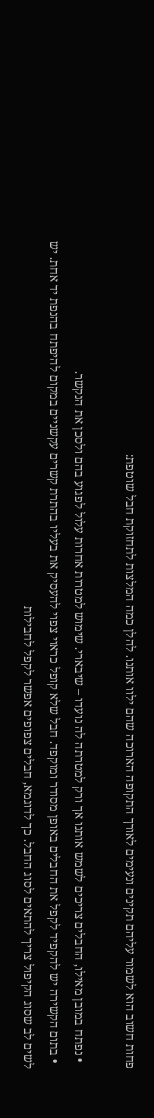פחות חשוב הוא לשמור עליהם תקינים ונעימים לאורך התקופה הארוכה שהם ילוו אותנו. להלן כמה המלצות לתחזוקת חבל שוטפת:

  • נפתח במובן מאילו, החבלים צריכים לשמש אותנו אך ורק למטרתה לה נועדו – שיבארי. שימוש למטרות אחרות עלול לפגוע בהם ולסכן את הנקשר.
  • בתום הקשירה יש להקפיד לקפל את החבלים באופן מסודר ומוקפד. חבל שלא קופל כראוי צפוי להעסיק את בעליו בהתרת קשרים עקשניים במקום להיפתח בהנפת יד אחת. יש לשים לב שסוג הקיפול צריך להתאים לסוג החבל. כך לדוגמא, חבלים צפופים אפשר לקפל לחבילות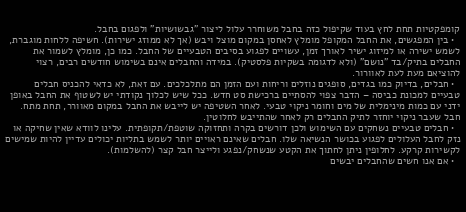קומפקטיות תחת לחץ בעוד שקיפול כזה בחבל משוחרר עלול ליצור "גבשושיות" ולפגום בחבל.
  • בין המפגשים, את החבל המקופל מומלץ לאחסן במקום מוצל ויבש (אך לא ממוזג ישירות). חשיפה ללחות מוגברת, לשמש ישירה או למיזוג ישיר לאורך זמן, עשויים לפגוע בסיבים הטבעיים של החבל. כמו כן, מומלץ לשמור את החבלים בתיק/בד "נושם" (ולא לדגומה בשקיות פלסטיק). במידה והחבלים אינם בשימוש חודשים רבים, רצוי להוציאם מעת לעת לאוורור.
  • חבלים, בדיוק כמו בגדים, סופגים נוזלים וריחות ועם הזמן הם מתלכלכים. עם זאת, לא כדאי להכניס חבלים טבעיים למכונת כביסה – הדבר צפוי להסתיים ברכישת סט חדש. ככל שיש לכלוך נקודתי יש לשטוף את החבל באופן ידני עם כמות מינימלית של מים וחומר ניקוי טבעי. לאחר השטיפה יש לייבש את החבל במקום מאוורר, תחת מתח. חבל שעבר ניקוי יוחזר לתיק החבלים רק לאחר שהתייבש לחלוטין.
  • חבלים טבעיים נשחקים עם השימוש ולכן דורשים בקרה ותחזוקה שוטפת/תקופתית. עלינו לוודא שאין שחיקה או נזק לחבל העלולים לפגוע בכושר הנשיאה שלו. חבלים שאינם ראויים יותר לשמש בתליות יכולים עדיין להיות שמישים לקשירות קרקע. לחלופין ניתן לחתוך את הקטע שנשחק/נפגע ולייצר חבל קצר (להשלמות).
  • אם אנו חשים שהחבלים יבשים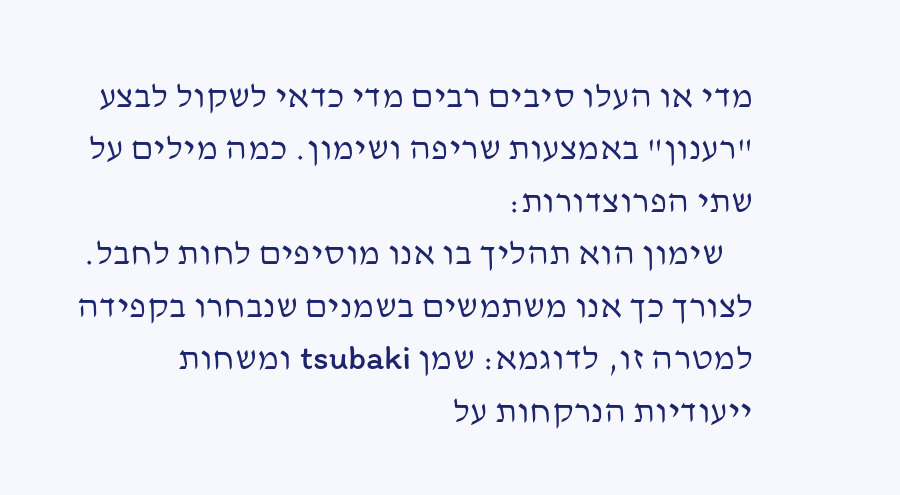מדי או העלו סיבים רבים מדי כדאי לשקול לבצע "רענון" באמצעות שריפה ושימון. כמה מילים על שתי הפרוצדורות:
    שימון הוא תהליך בו אנו מוסיפים לחות לחבל. לצורך כך אנו משתמשים בשמנים שנבחרו בקפידה למטרה זו, לדוגמא: שמן tsubaki ומשחות ייעודיות הנרקחות על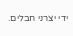ידי יצרני חבלים.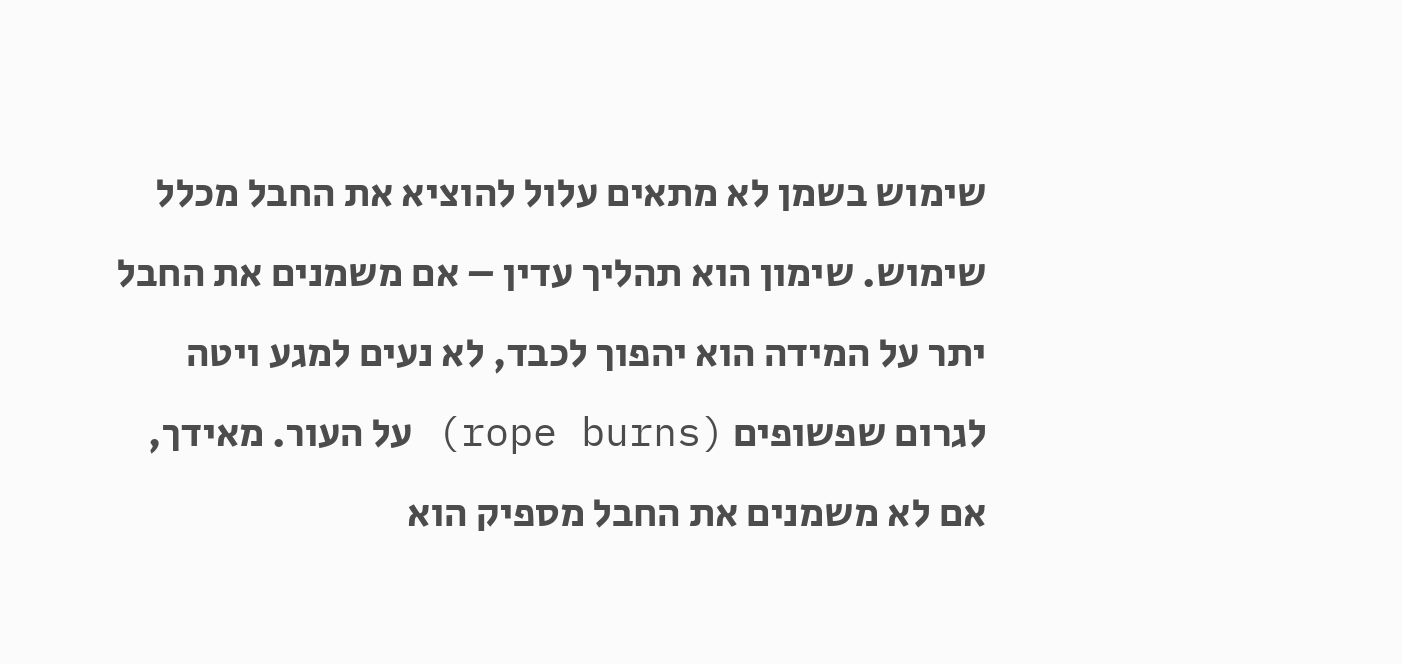שימוש בשמן לא מתאים עלול להוציא את החבל מכלל שימוש. שימון הוא תהליך עדין – אם משמנים את החבל יתר על המידה הוא יהפוך לכבד, לא נעים למגע ויטה לגרום שפשופים (rope burns) על העור. מאידך, אם לא משמנים את החבל מספיק הוא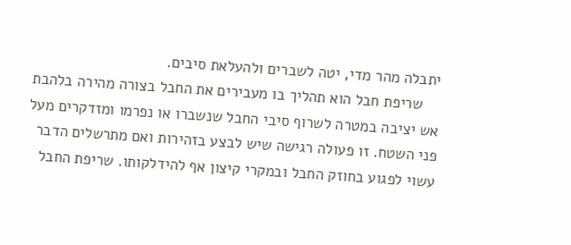יתבלה מהר מדי, יטה לשברים ולהעלאת סיבים.
    שריפת חבל הוא תהליך בו מעבירים את החבל בצורה מהירה בלהבת אש יציבה במטרה לשרוף סיבי החבל שנשברו או נפרמו ומזדקרים מעל פני השטח. זו פעולה רגישה שיש לבצע בזהירות ואם מתרשלים הדבר עשוי לפגוע בחוזק החבל ובמקרי קיצון אף להידלקותו. שריפת החבל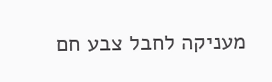מעניקה לחבל צבע חם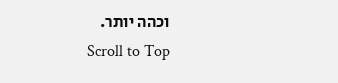וכהה יותר.
Scroll to Top